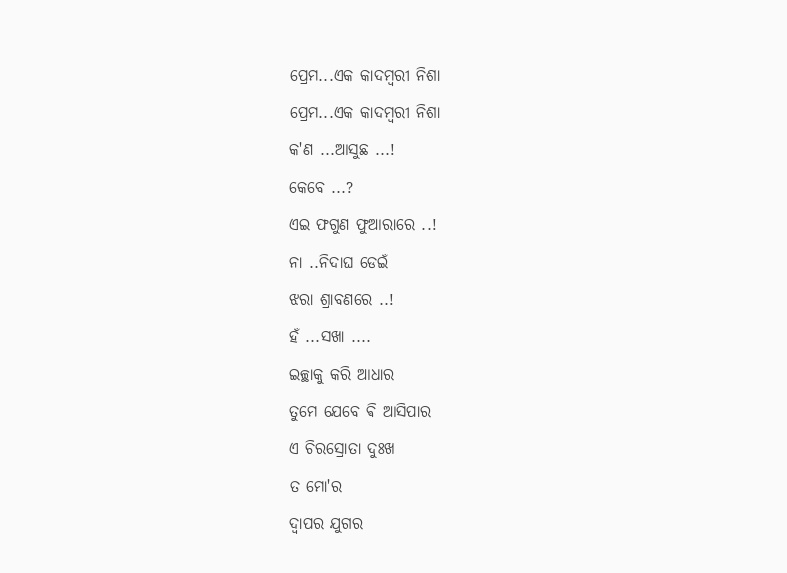ପ୍ରେମ...ଏକ କାଦମ୍ଵରୀ ନିଶା
ପ୍ରେମ...ଏକ କାଦମ୍ଵରୀ ନିଶା
କ'ଣ ...ଆସୁଛ ...!
କେବେ ...?
ଏଇ ଫଗୁଣ ଫୁଆରାରେ ..!
ନା ..ନିଦାଘ ଡେଇଁ
ଝରା ଶ୍ରାବଣରେ ..!
ହଁ ...ସଖା ....
ଇଚ୍ଛାକୁ କରି ଆଧାର
ତୁମେ ଯେବେ ଵି ଆସିପାର
ଏ ଚିରସ୍ରୋତା ଦୁଃଖ
ତ ମୋ'ର
ଦ୍ଵାପର ଯୁଗର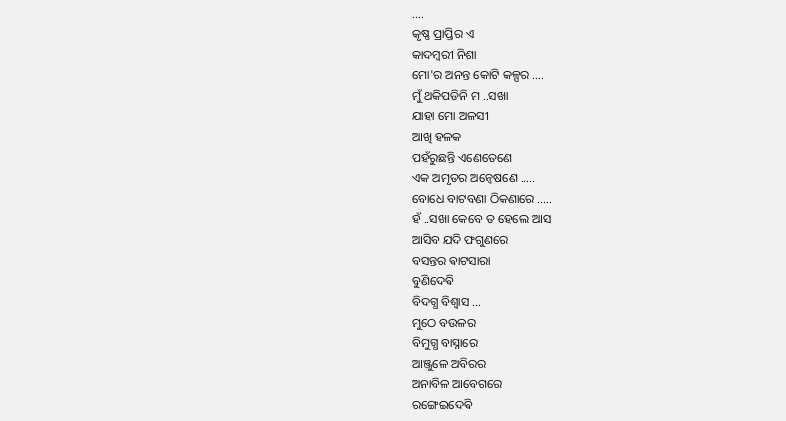....
କୃଷ୍ଣ ପ୍ରାପ୍ତିର ଏ
କାଦମ୍ଵରୀ ନିଶା
ମୋ'ର ଅନନ୍ତ କୋଟି କଳ୍ପର ....
ମୁଁ ଥକିପଡିନି ମ ..ସଖା
ଯାହା ମୋ ଅଳସୀ
ଆଖି ହଳକ
ପହଁରୁଛନ୍ତି ଏଣେତେଣେ
ଏକ ଅମୃତର ଅନ୍ଵେଷଣେ .....
ବୋଧେ ବାଟବଣା ଠିକଣାରେ .....
ହଁ ..ସଖା କେବେ ତ ହେଲେ ଆସ
ଆସିବ ଯଦି ଫଗୁଣରେ
ବସନ୍ତର ଵାଟସାରା
ବୁଣିଦେଵି
ବିଦଗ୍ଧ ବିଶ୍ଵାସ ...
ମୁଠେ ବଉଳର
ବିମୁଗ୍ଧ ବାସ୍ନାରେ
ଆଞ୍ଜୁଳେ ଅବିରର
ଅନାବିଳ ଆବେଗରେ
ରଙ୍ଗେଇଦେଵି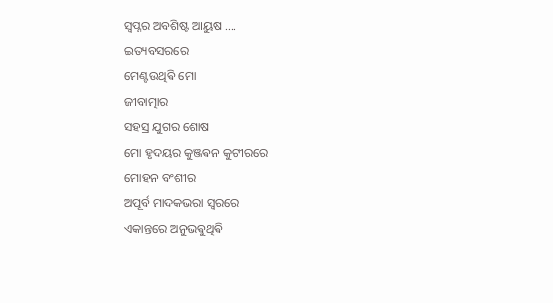ସ୍ୱପ୍ନର ଅବଶିଷ୍ଟ ଆୟୁଷ ....
ଇତ୍ୟବସରରେ
ମେଣ୍ଟଉଥିଵି ମୋ
ଜୀବାତ୍ମାର
ସହସ୍ର ଯୁଗର ଶୋଷ
ମୋ ହୃଦୟର କୁଞ୍ଜଵନ କୁଟୀରରେ
ମୋହନ ବଂଶୀର
ଅପୂର୍ବ ମାଦକଭରା ସ୍ବରରେ
ଏକାନ୍ତରେ ଅନୁଭଵୁଥିଵି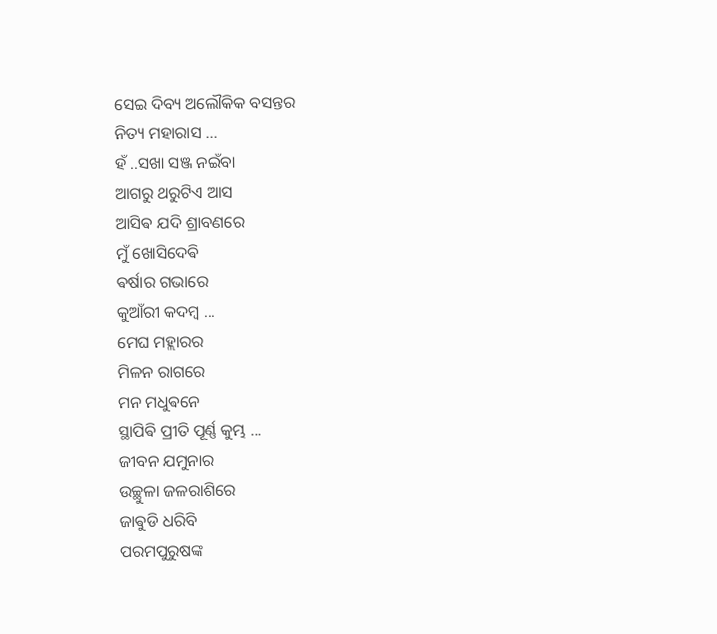ସେଇ ଦିବ୍ୟ ଅଲୌକିକ ବସନ୍ତର
ନିତ୍ୟ ମହାରାସ ...
ହଁ ..ସଖା ସଞ୍ଜ ନଇଁବା
ଆଗରୁ ଥରୁଟିଏ ଆସ
ଆସିଵ ଯଦି ଶ୍ରାବଣରେ
ମୁଁ ଖୋସିଦେଵି
ଵର୍ଷାର ଗଭାରେ
କୁଆଁରୀ କଦମ୍ବ ...
ମେଘ ମହ୍ଲାରର
ମିଳନ ରାଗରେ
ମନ ମଧୁଵନେ
ସ୍ଥାପିଵି ପ୍ରୀତି ପୂର୍ଣ୍ଣ କୁମ୍ଭ ...
ଜୀବନ ଯମୁନାର
ଉଚ୍ଛୁଳା ଜଳରାଶିରେ
ଜାଵୁଡି ଧରିବି
ପରମପୁରୁଷଙ୍କ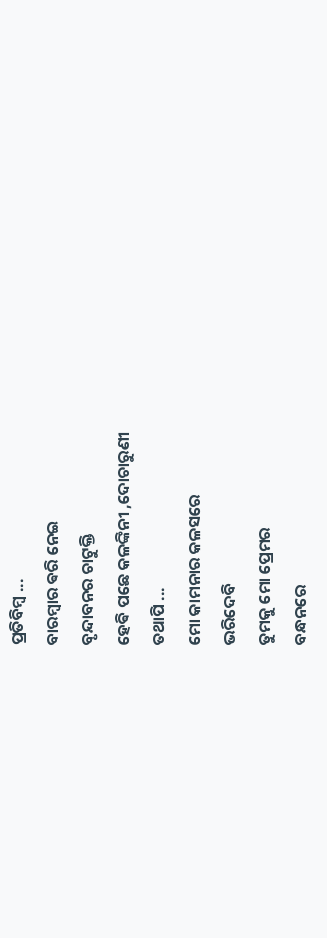ପ୍ରତିବିମ୍ବ ...
ବାରମ୍ବାର ଵରି ନେଇ
ବୃନ୍ଦାବନର ଚାଟୁକ୍ତି
ହେଵି ପଛେ କଳଙ୍କିନୀ ,ଦୋଚାରୁଣୀ
ତଥାପି ...
ମୋ କାମନାର କଳସରେ
ଭରିଦେବି
ତୁମକୁ ମୋ ପ୍ରେମର
ବନ୍ଧନରେ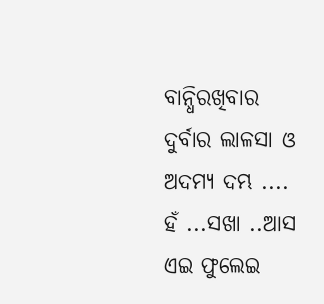ବାନ୍ଧିରଖିବାର
ଦୁର୍ବାର ଲାଳସା ଓ
ଅଦମ୍ୟ ଦମ୍ଭ ....
ହଁ ...ସଖା ..ଆସ
ଏଇ ଫୁଲେଇ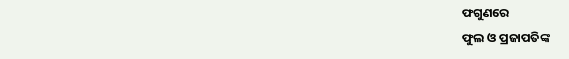ଫଗୁଣରେ
ଫୁଲ ଓ ପ୍ରଜାପତିଙ୍କ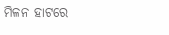ମିଳନ ହାଟରେ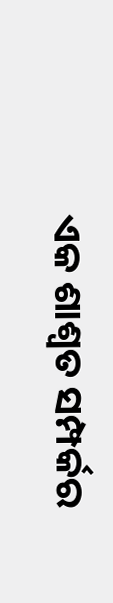ଏକ ଶାଶ୍ଵତ ସମ୍ପର୍କର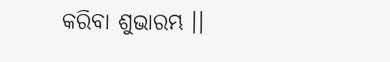କରିବା ଶୁଭାରମ୍ଭ ।।